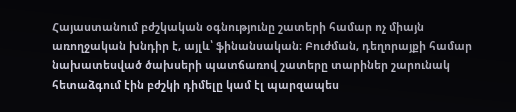Հայաստանում բժշկական օգնությունը շատերի համար ոչ միայն առողջական խնդիր է, այլև՝ ֆինանսական։ Բուժման, դեղորայքի համար նախատեսված ծախսերի պատճառով շատերը տարիներ շարունակ հետաձգում էին բժշկի դիմելը կամ էլ պարզապես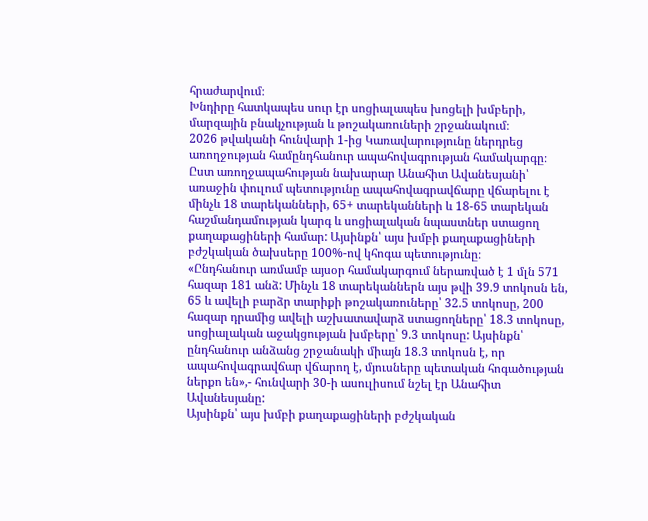հրաժարվում։
Խնդիրը հատկապես սուր էր սոցիալապես խոցելի խմբերի, մարզային բնակչության և թոշակառուների շրջանակում։
2026 թվականի հունվարի 1-ից Կառավարությունը ներդրեց առողջության համընդհանուր ապահովագրության համակարգը։
Ըստ առողջապահության նախարար Անահիտ Ավանեսյանի՝ առաջին փուլում պետությունը ապահովագրավճարը վճարելու է մինչև 18 տարեկանների, 65+ տարեկանների և 18-65 տարեկան հաշմանդամության կարգ և սոցիալական նպաստներ ստացող քաղաքացիների համար: Այսինքն՝ այս խմբի քաղաքացիների բժշկական ծախսերը 100%-ով կհոգա պետությունը։
«Ընդհանուր առմամբ այսօր համակարգում ներառված է 1 մլն 571 հազար 181 անձ: Մինչև 18 տարեկաններն այս թվի 39.9 տոկոսն են, 65 և ավելի բարձր տարիքի թոշակառուները՝ 32.5 տոկոսը, 200 հազար դրամից ավելի աշխատավարձ ստացողները՝ 18.3 տոկոսը, սոցիալական աջակցության խմբերը՝ 9.3 տոկոսը: Այսինքն՝ ընդհանուր անձանց շրջանակի միայն 18.3 տոկոսն է, որ ապահովագրավճար վճարող է, մյուսները պետական հոգածության ներքո են»,- հունվարի 30-ի ասուլիսում նշել էր Անահիտ Ավանեսյանը:
Այսինքն՝ այս խմբի քաղաքացիների բժշկական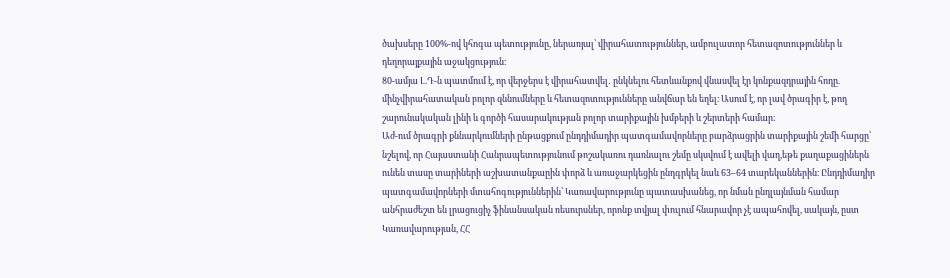ծախսերը 100%-ով կհոգա պետությունը, ներառյալ՝ վիրահատություններ, ամբուլատոր հետազոտություններ և դեղորայքային աջակցություն։
80-ամյա Լ.Դ-ն պատմում է, որ վերջերս է վիրահատվել․ ընկնելու հետևանքով վնասվել էր կոնքազդրային հոդը. մինչվիրահատական բոլոր զննումները և հետազոտությունները անվճար են եղել։ Ասում է, որ լավ ծրագիր է, թող շարունակական լինի և գործի հասարակության բոլոր տարիքային խմբերի և շերտերի համար։
Աժ-ում ծրագրի քննարկումների ընթացքում ընդդիմադիր պատգամավորները բարձրացրին տարիքային շեմի հարցը՝ նշելով, որ Հայաստանի Հանրապետությունում թոշակառու դառնալու շեմը սկսվում է ավելի վաղ,եթե քաղաքացիներն ունեն տասը տարիների աշխատանքաըին փորձ և առաջարկեցին ընդգրկել նաև 63–64 տարեկաններին։ Ընդդիմադիր պատգամավորների մտահոգություններին՝ Կառավարությունը պատասխանեց, որ նման ընդլայնման համար անհրաժեշտ են լրացուցիչ ֆինանսական ռեսուրսներ, որոնք տվյալ փուլում հնարավոր չէ ապահովել, սակայն, ըստ Կառավարության, ՀՀ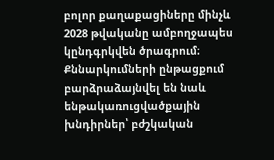բոլոր քաղաքացիները մինչև 2028 թվականը ամբողջապես կընդգրկվեն ծրագրում։
Քննարկումների ընթացքում բարձրաձայնվել են նաև ենթակառուցվածքային խնդիրներ՝ բժշկական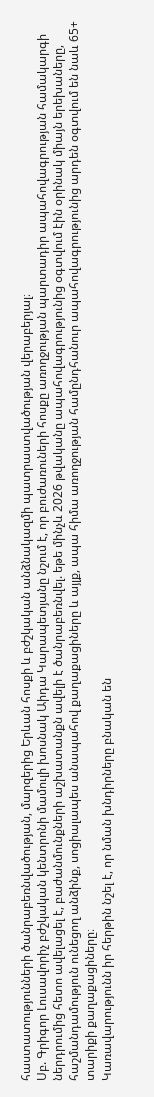հաստատությունների ծանրաբեռնվածության, մարզերից Երևան հոսքի և բժշկական անձնակազմի պատրաստվածության վերաբերյալ։
Սբ. Գրիգոր Լուսավորիչ բժշկական կենտրոնի մամուլի խոսնակ Աիդա Կարապետյանը նշում է, որ բուժառուների հոսքը առողջության պարտադիր ապահովագրության համակարգի ներդրումից հետո ավելացել է, բաժանմունքների աշխատանքն ավելի է ծանրաբեռնվել. եթե մինչև 2026 թվականը ապահովագրությունից օգտվում էին օրինակ միայն երեխաները, հաշմանդամություն ունեցող անձինք, սոցիալապես անապահով քաղաքացիները և այլք, ապա հիմա առողջության համընդհանուր ապահովագրությունից արդեն օգտվում են նաև 65+ տարիքի քաղաքացիները։
Կառավարությունն իր հերթին նշել է, որ նման խնդիրները բնական են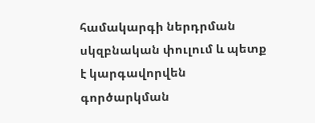համակարգի ներդրման սկզբնական փուլում և պետք է կարգավորվեն գործարկման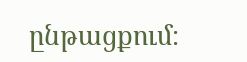ընթացքում։